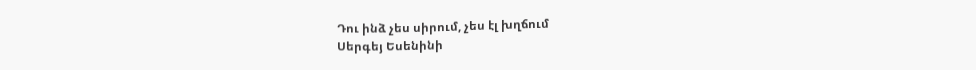Դու ինձ չես սիրում, չես էլ խղճում
Սերգեյ Եսենինի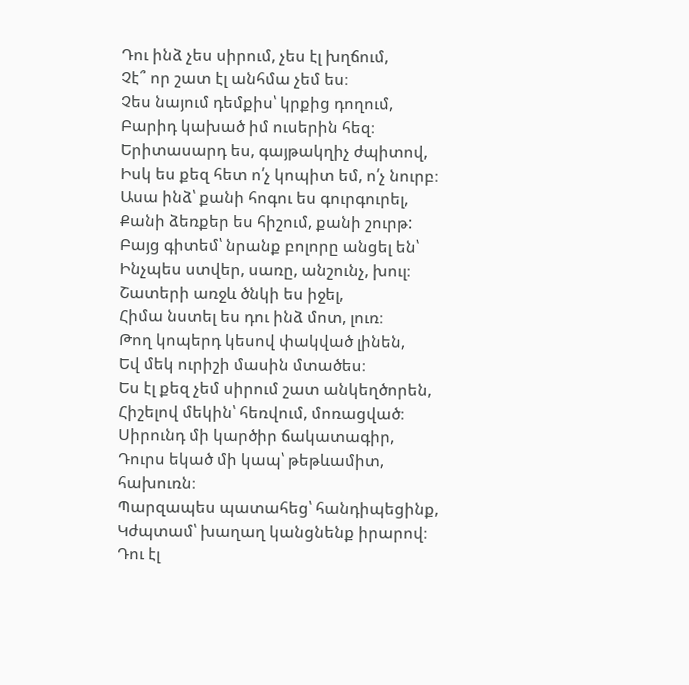Դու ինձ չես սիրում, չես էլ խղճում,
Չէ՞ որ շատ էլ անհմա չեմ ես։
Չես նայում դեմքիս՝ կրքից դողում,
Բարիդ կախած իմ ուսերին հեզ։
Երիտասարդ ես, գայթակղիչ ժպիտով,
Իսկ ես քեզ հետ ո՛չ կոպիտ եմ, ո՛չ նուրբ։
Ասա ինձ՝ քանի հոգու ես գուրգուրել,
Քանի ձեռքեր ես հիշում, քանի շուրթ:
Բայց գիտեմ՝ նրանք բոլորը անցել են՝
Ինչպես ստվեր, սառը, անշունչ, խուլ։
Շատերի առջև ծնկի ես իջել,
Հիմա նստել ես դու ինձ մոտ, լուռ։
Թող կոպերդ կեսով փակված լինեն,
Եվ մեկ ուրիշի մասին մտածես։
Ես էլ քեզ չեմ սիրում շատ անկեղծորեն,
Հիշելով մեկին՝ հեռվում, մոռացված։
Սիրունդ մի կարծիր ճակատագիր,
Դուրս եկած մի կապ՝ թեթևամիտ, հախուռն։
Պարզապես պատահեց՝ հանդիպեցինք,
Կժպտամ՝ խաղաղ կանցնենք իրարով։
Դու էլ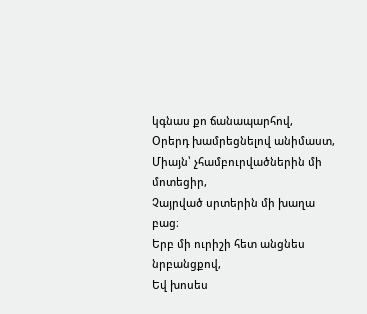կգնաս քո ճանապարհով,
Օրերդ խամրեցնելով անիմաստ,
Միայն՝ չհամբուրվածներին մի մոտեցիր,
Չայրված սրտերին մի խաղա բաց։
Երբ մի ուրիշի հետ անցնես նրբանցքով,
Եվ խոսես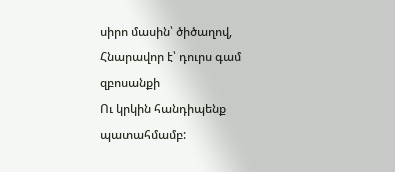սիրո մասին՝ ծիծաղով,
Հնարավոր է՝ դուրս գամ զբոսանքի
Ու կրկին հանդիպենք պատահմամբ: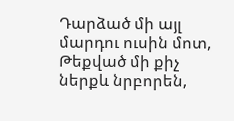Դարձած մի այլ մարդու ուսին մոտ,
Թեքված մի քիչ ներքև նրբորեն,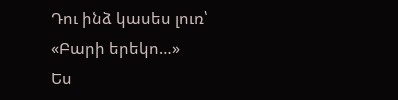Դու ինձ կասես լուռ՝ «Բարի երեկո…»
Ես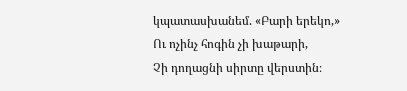կպատասխանեմ. «Բարի երեկո,»
Ու ոչինչ հոգին չի խաթարի,
Չի դողացնի սիրտը վերստին։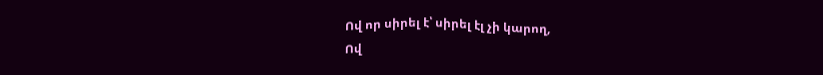Ով որ սիրել է՝ սիրել էլ չի կարող,
Ով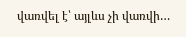վառվել է՝ այլևս չի վառվի…